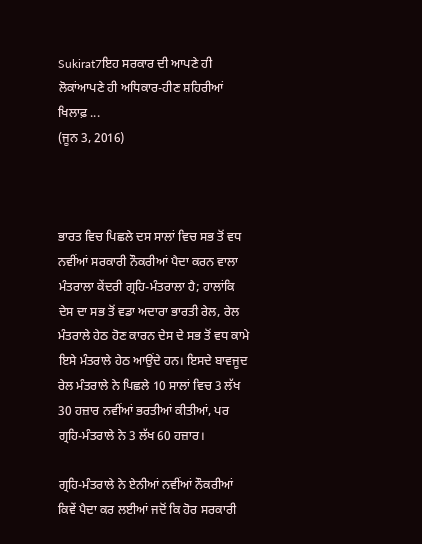Sukirat7ਇਹ ਸਰਕਾਰ ਦੀ ਆਪਣੇ ਹੀ ਲੋਕਾਂਆਪਣੇ ਹੀ ਅਧਿਕਾਰ-ਹੀਣ ਸ਼ਹਿਰੀਆਂ ਖਿਲਾਫ਼ ...
(ਜੂਨ 3, 2016)



ਭਾਰਤ ਵਿਚ ਪਿਛਲੇ ਦਸ ਸਾਲਾਂ ਵਿਚ ਸਭ ਤੋਂ ਵਧ ਨਵੀਂਆਂ ਸਰਕਾਰੀ ਨੌਕਰੀਆਂ ਪੈਦਾ ਕਰਨ ਵਾਲਾ ਮੰਤਰਾਲਾ ਕੇਂਦਰੀ ਗ੍ਰਹਿ-ਮੰਤਰਾਲਾ ਹੈ; ਹਾਲਾਂਕਿ ਦੇਸ ਦਾ ਸਭ ਤੋਂ ਵਡਾ ਅਦਾਰਾ ਭਾਰਤੀ ਰੇਲ, ਰੇਲ ਮੰਤਰਾਲੇ ਹੇਠ ਹੋਣ ਕਾਰਨ ਦੇਸ ਦੇ ਸਭ ਤੋਂ ਵਧ ਕਾਮੇ ਇਸੇ ਮੰਤਰਾਲੇ ਹੇਠ ਆਉਂਦੇ ਹਨ। ਇਸਦੇ ਬਾਵਜੂਦ ਰੇਲ ਮੰਤਰਾਲੇ ਨੇ ਪਿਛਲੇ 10 ਸਾਲਾਂ ਵਿਚ 3 ਲੱਖ 30 ਹਜ਼ਾਰ ਨਵੀਂਆਂ ਭਰਤੀਆਂ ਕੀਤੀਆਂ, ਪਰ ਗ੍ਰਹਿ-ਮੰਤਰਾਲੇ ਨੇ 3 ਲੱਖ 60 ਹਜ਼ਾਰ।

ਗ੍ਰਹਿ-ਮੰਤਰਾਲੇ ਨੇ ਏਨੀਆਂ ਨਵੀਂਆਂ ਨੌਕਰੀਆਂ ਕਿਵੇਂ ਪੈਦਾ ਕਰ ਲਈਆਂ ਜਦੋਂ ਕਿ ਹੋਰ ਸਰਕਾਰੀ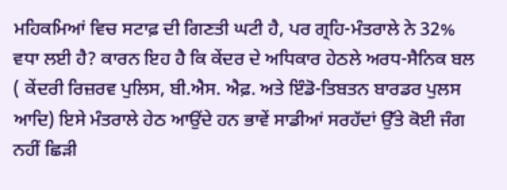ਮਹਿਕਮਿਆਂ ਵਿਚ ਸਟਾਫ਼ ਦੀ ਗਿਣਤੀ ਘਟੀ ਹੈ, ਪਰ ਗ੍ਰਹਿ-ਮੰਤਰਾਲੇ ਨੇ 32% ਵਧਾ ਲਈ ਹੈ? ਕਾਰਨ ਇਹ ਹੈ ਕਿ ਕੇਂਦਰ ਦੇ ਅਧਿਕਾਰ ਹੇਠਲੇ ਅਰਧ-ਸੈਨਿਕ ਬਲ ( ਕੇਂਦਰੀ ਰਿਜ਼ਰਵ ਪੁਲਿਸ, ਬੀ.ਐਸ. ਐਫ਼. ਅਤੇ ਇੰਡੋ-ਤਿਬਤਨ ਬਾਰਡਰ ਪੁਲਸ ਆਦਿ) ਇਸੇ ਮੰਤਰਾਲੇ ਹੇਠ ਆਉਂਦੇ ਹਨ ਭਾਵੇਂ ਸਾਡੀਆਂ ਸਰਹੱਦਾਂ ਉੱਤੇ ਕੋਈ ਜੰਗ ਨਹੀਂ ਛਿੜੀ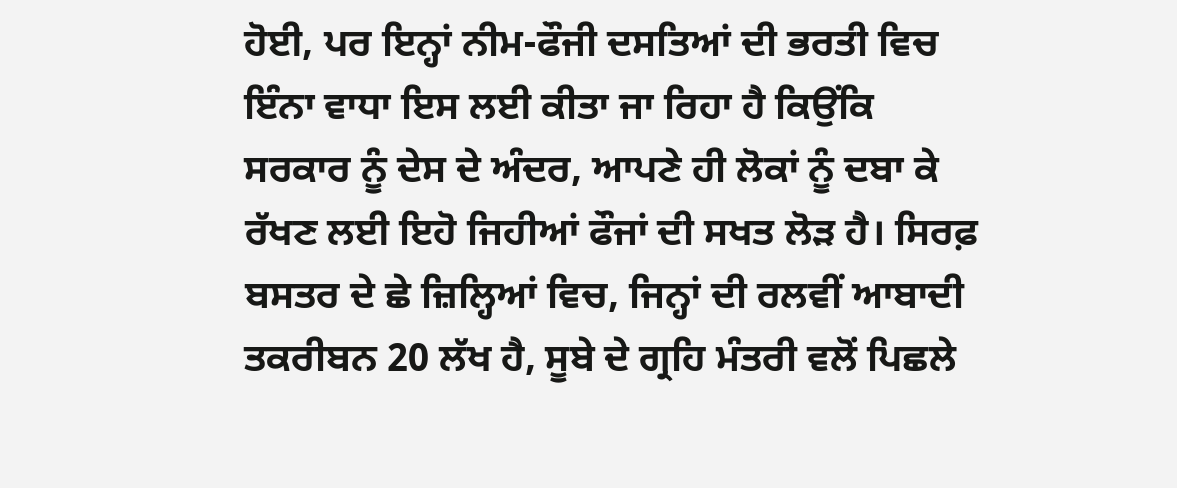ਹੋਈ, ਪਰ ਇਨ੍ਹਾਂ ਨੀਮ-ਫੌਜੀ ਦਸਤਿਆਂ ਦੀ ਭਰਤੀ ਵਿਚ ਇੰਨਾ ਵਾਧਾ ਇਸ ਲਈ ਕੀਤਾ ਜਾ ਰਿਹਾ ਹੈ ਕਿਉਂਕਿ ਸਰਕਾਰ ਨੂੰ ਦੇਸ ਦੇ ਅੰਦਰ, ਆਪਣੇ ਹੀ ਲੋਕਾਂ ਨੂੰ ਦਬਾ ਕੇ ਰੱਖਣ ਲਈ ਇਹੋ ਜਿਹੀਆਂ ਫੌਜਾਂ ਦੀ ਸਖਤ ਲੋੜ ਹੈ। ਸਿਰਫ਼ ਬਸਤਰ ਦੇ ਛੇ ਜ਼ਿਲ੍ਹਿਆਂ ਵਿਚ, ਜਿਨ੍ਹਾਂ ਦੀ ਰਲਵੀਂ ਆਬਾਦੀ ਤਕਰੀਬਨ 20 ਲੱਖ ਹੈ, ਸੂਬੇ ਦੇ ਗ੍ਰਹਿ ਮੰਤਰੀ ਵਲੋਂ ਪਿਛਲੇ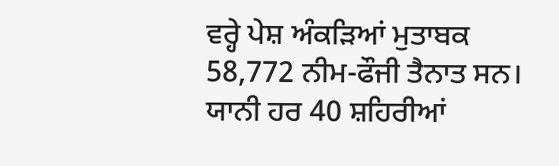ਵਰ੍ਹੇ ਪੇਸ਼ ਅੰਕੜਿਆਂ ਮੁਤਾਬਕ 58,772 ਨੀਮ-ਫੌਜੀ ਤੈਨਾਤ ਸਨ। ਯਾਨੀ ਹਰ 40 ਸ਼ਹਿਰੀਆਂ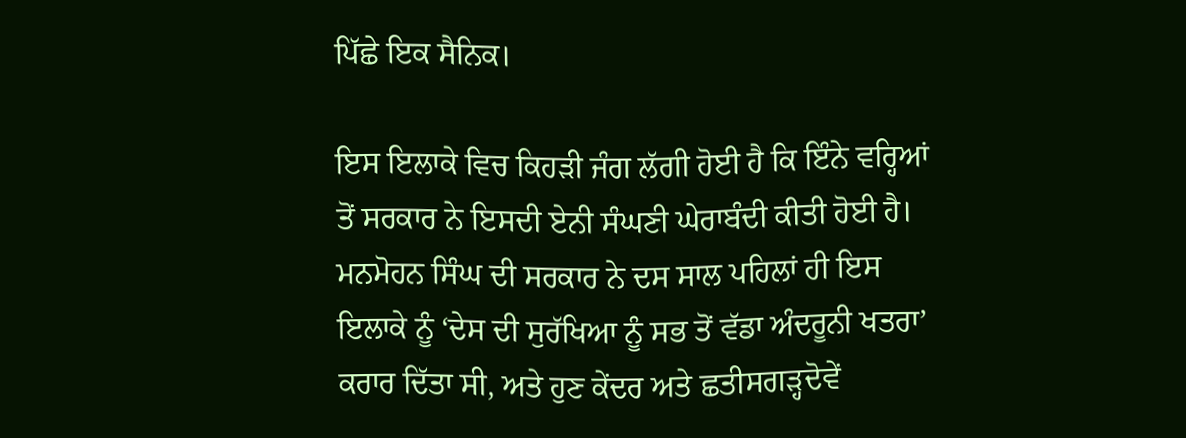ਪਿੱਛੇ ਇਕ ਸੈਨਿਕ।

ਇਸ ਇਲਾਕੇ ਵਿਚ ਕਿਹੜੀ ਜੰਗ ਲੱਗੀ ਹੋਈ ਹੈ ਕਿ ਇੰਨੇ ਵਰ੍ਹਿਆਂ ਤੋਂ ਸਰਕਾਰ ਨੇ ਇਸਦੀ ਏਨੀ ਸੰਘਣੀ ਘੇਰਾਬੰਦੀ ਕੀਤੀ ਹੋਈ ਹੈ। ਮਨਮੋਹਨ ਸਿੰਘ ਦੀ ਸਰਕਾਰ ਨੇ ਦਸ ਸਾਲ ਪਹਿਲਾਂ ਹੀ ਇਸ ਇਲਾਕੇ ਨੂੰ ‘ਦੇਸ ਦੀ ਸੁਰੱਖਿਆ ਨੂੰ ਸਭ ਤੋਂ ਵੱਡਾ ਅੰਦਰੂਨੀ ਖਤਰਾ’ ਕਰਾਰ ਦਿੱਤਾ ਸੀ, ਅਤੇ ਹੁਣ ਕੇਂਦਰ ਅਤੇ ਛਤੀਸਗੜ੍ਹਦੋਵੇਂ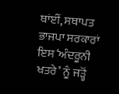ਥਾਂਈਂ, ਸਥਾਪਤ ਭਾਜਪਾ ਸਰਕਾਰਾਂ ਇਸ ‘ਅੰਦਰੂਨੀ ਖਤਰੇ’ ਨੂੰ ਜੜ੍ਹੋਂ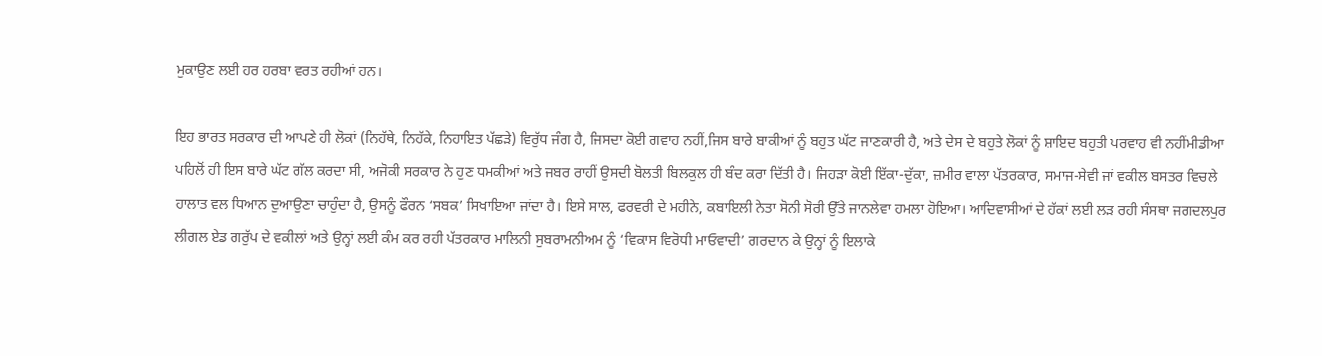ਮੁਕਾਉਣ ਲਈ ਹਰ ਹਰਬਾ ਵਰਤ ਰਹੀਆਂ ਹਨ।

ਇਹ ਭਾਰਤ ਸਰਕਾਰ ਦੀ ਆਪਣੇ ਹੀ ਲੋਕਾਂ (ਨਿਹੱਥੇ, ਨਿਹੱਕੇ, ਨਿਹਾਇਤ ਪੱਛੜੇ) ਵਿਰੁੱਧ ਜੰਗ ਹੈ, ਜਿਸਦਾ ਕੋਈ ਗਵਾਹ ਨਹੀਂ,ਜਿਸ ਬਾਰੇ ਬਾਕੀਆਂ ਨੂੰ ਬਹੁਤ ਘੱਟ ਜਾਣਕਾਰੀ ਹੈ, ਅਤੇ ਦੇਸ ਦੇ ਬਹੁਤੇ ਲੋਕਾਂ ਨੂੰ ਸ਼ਾਇਦ ਬਹੁਤੀ ਪਰਵਾਹ ਵੀ ਨਹੀਂਮੀਡੀਆ ਪਹਿਲੋਂ ਹੀ ਇਸ ਬਾਰੇ ਘੱਟ ਗੱਲ ਕਰਦਾ ਸੀ, ਅਜੋਕੀ ਸਰਕਾਰ ਨੇ ਹੁਣ ਧਮਕੀਆਂ ਅਤੇ ਜਬਰ ਰਾਹੀਂ ਉਸਦੀ ਬੋਲਤੀ ਬਿਲਕੁਲ ਹੀ ਬੰਦ ਕਰਾ ਦਿੱਤੀ ਹੈ। ਜਿਹੜਾ ਕੋਈ ਇੱਕਾ-ਦੁੱਕਾ, ਜ਼ਮੀਰ ਵਾਲਾ ਪੱਤਰਕਾਰ, ਸਮਾਜ-ਸੇਵੀ ਜਾਂ ਵਕੀਲ ਬਸਤਰ ਵਿਚਲੇ ਹਾਲਾਤ ਵਲ ਧਿਆਨ ਦੁਆਉਣਾ ਚਾਹੁੰਦਾ ਹੈ, ਉਸਨੂੰ ਫੌਰਨ ‘ਸਬਕ’ ਸਿਖਾਇਆ ਜਾਂਦਾ ਹੈ। ਇਸੇ ਸਾਲ, ਫਰਵਰੀ ਦੇ ਮਹੀਨੇ, ਕਬਾਇਲੀ ਨੇਤਾ ਸੋਨੀ ਸੋਰੀ ਉੱਤੇ ਜਾਨਲੇਵਾ ਹਮਲਾ ਹੋਇਆ। ਆਦਿਵਾਸੀਆਂ ਦੇ ਹੱਕਾਂ ਲਈ ਲੜ ਰਹੀ ਸੰਸਥਾ ਜਗਦਲਪੁਰ ਲੀਗਲ ਏਡ ਗਰੁੱਪ ਦੇ ਵਕੀਲਾਂ ਅਤੇ ਉਨ੍ਹਾਂ ਲਈ ਕੰਮ ਕਰ ਰਹੀ ਪੱਤਰਕਾਰ ਮਾਲਿਨੀ ਸੁਬਰਾਮਨੀਅਮ ਨੂੰ ‘ਵਿਕਾਸ ਵਿਰੋਧੀ ਮਾਓਵਾਦੀ’ ਗਰਦਾਨ ਕੇ ਉਨ੍ਹਾਂ ਨੂੰ ਇਲਾਕੇ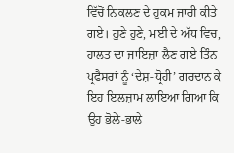ਵਿੱਚੋਂ ਨਿਕਲਣ ਦੇ ਹੁਕਮ ਜਾਰੀ ਕੀਤੇ ਗਏ। ਹੁਣੇ ਹੁਣੇ, ਮਈ ਦੇ ਅੱਧ ਵਿਚ, ਹਾਲਤ ਦਾ ਜਾਇਜ਼ਾ ਲੈਣ ਗਏ ਤਿੰਨ ਪ੍ਰਫੈਸਰਾਂ ਨੂੰ ‘ਦੇਸ਼-ਧ੍ਰੋਹੀ’ ਗਰਦਾਨ ਕੇ ਇਹ ਇਲਜ਼ਾਮ ਲਾਇਆ ਗਿਆ ਕਿ ਉਹ ਭੋਲੇ-ਭਾਲੇ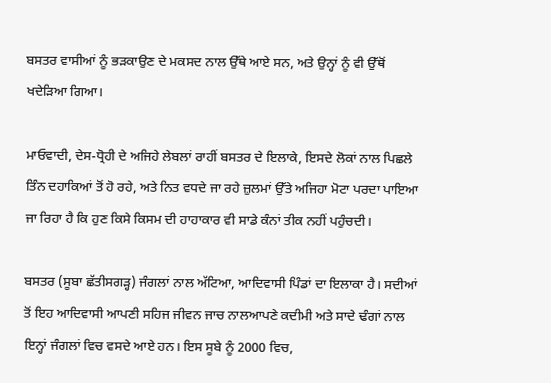ਬਸਤਰ ਵਾਸੀਆਂ ਨੂੰ ਭੜਕਾਉਣ ਦੇ ਮਕਸਦ ਨਾਲ ਉੱਥੇ ਆਏ ਸਨ, ਅਤੇ ਉਨ੍ਹਾਂ ਨੂੰ ਵੀ ਉੱਥੋਂ ਖਦੇੜਿਆ ਗਿਆ।

ਮਾਓਵਾਦੀ, ਦੇਸ-ਧ੍ਰੋਹੀ ਦੇ ਅਜਿਹੇ ਲੇਬਲਾਂ ਰਾਹੀਂ ਬਸਤਰ ਦੇ ਇਲਾਕੇ, ਇਸਦੇ ਲੋਕਾਂ ਨਾਲ ਪਿਛਲੇ ਤਿੰਨ ਦਹਾਕਿਆਂ ਤੋਂ ਹੋ ਰਹੇ, ਅਤੇ ਨਿਤ ਵਧਦੇ ਜਾ ਰਹੇ ਜ਼ੁਲਮਾਂ ਉੱਤੇ ਅਜਿਹਾ ਮੋਟਾ ਪਰਦਾ ਪਾਇਆ ਜਾ ਰਿਹਾ ਹੈ ਕਿ ਹੁਣ ਕਿਸੇ ਕਿਸਮ ਦੀ ਹਾਹਾਕਾਰ ਵੀ ਸਾਡੇ ਕੰਨਾਂ ਤੀਕ ਨਹੀਂ ਪਹੁੰਚਦੀ।

ਬਸਤਰ (ਸੂਬਾ ਛੱਤੀਸਗੜ੍ਹ) ਜੰਗਲਾਂ ਨਾਲ ਅੱਟਿਆ, ਆਦਿਵਾਸੀ ਪਿੰਡਾਂ ਦਾ ਇਲਾਕਾ ਹੈ। ਸਦੀਆਂ ਤੋਂ ਇਹ ਆਦਿਵਾਸੀ ਆਪਣੀ ਸਹਿਜ ਜੀਵਨ ਜਾਚ ਨਾਲਆਪਣੇ ਕਦੀਮੀ ਅਤੇ ਸਾਦੇ ਢੰਗਾਂ ਨਾਲ ਇਨ੍ਹਾਂ ਜੰਗਲਾਂ ਵਿਚ ਵਸਦੇ ਆਏ ਹਨ। ਇਸ ਸੂਬੇ ਨੂੰ 2000 ਵਿਚ,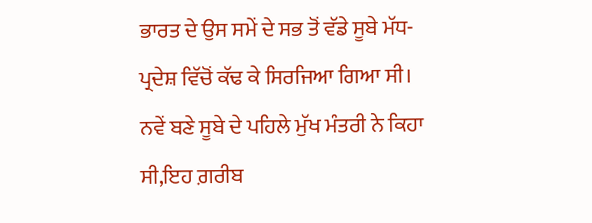ਭਾਰਤ ਦੇ ਉਸ ਸਮੇਂ ਦੇ ਸਭ ਤੋਂ ਵੱਡੇ ਸੂਬੇ ਮੱਧ-ਪ੍ਰਦੇਸ਼ ਵਿੱਚੋਂ ਕੱਢ ਕੇ ਸਿਰਜਿਆ ਗਿਆ ਸੀ। ਨਵੇਂ ਬਣੇ ਸੂਬੇ ਦੇ ਪਹਿਲੇ ਮੁੱਖ ਮੰਤਰੀ ਨੇ ਕਿਹਾ ਸੀ,ਇਹ ਗ਼ਰੀਬ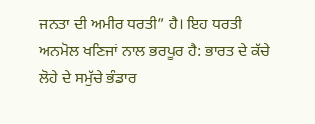ਜਨਤਾ ਦੀ ਅਮੀਰ ਧਰਤੀ” ਹੈ। ਇਹ ਧਰਤੀ ਅਨਮੋਲ ਖਣਿਜਾਂ ਨਾਲ ਭਰਪੂਰ ਹੈ: ਭਾਰਤ ਦੇ ਕੱਚੇ ਲੋਹੇ ਦੇ ਸਮੁੱਚੇ ਭੰਡਾਰ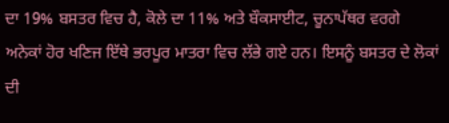ਦਾ 19% ਬਸਤਰ ਵਿਚ ਹੈ, ਕੋਲੇ ਦਾ 11% ਅਤੇ ਬੌਕਸਾਈਟ, ਚੂਨਾਪੱਥਰ ਵਰਗੇ ਅਨੇਕਾਂ ਹੋਰ ਖਣਿਜ ਇੱਥੇ ਭਰਪੂਰ ਮਾਤਰਾ ਵਿਚ ਲੱਭੇ ਗਏ ਹਨ। ਇਸਨੂੰ ਬਸਤਰ ਦੇ ਲੋਕਾਂ ਦੀ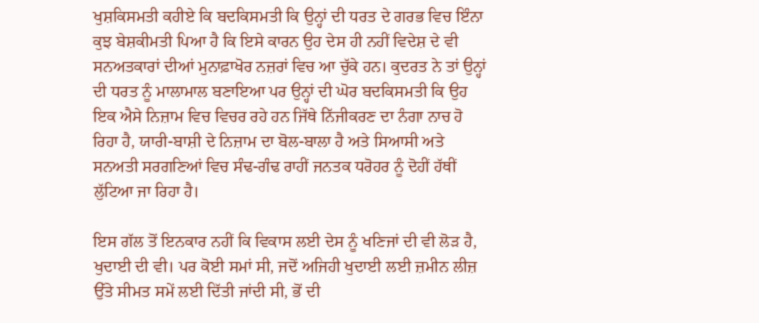ਖੁਸ਼ਕਿਸਮਤੀ ਕਹੀਏ ਕਿ ਬਦਕਿਸਮਤੀ ਕਿ ਉਨ੍ਹਾਂ ਦੀ ਧਰਤ ਦੇ ਗਰਭ ਵਿਚ ਇੰਨਾ ਕੁਝ ਬੇਸ਼ਕੀਮਤੀ ਪਿਆ ਹੈ ਕਿ ਇਸੇ ਕਾਰਨ ਉਹ ਦੇਸ ਹੀ ਨਹੀਂ ਵਿਦੇਸ਼ ਦੇ ਵੀ ਸਨਅਤਕਾਰਾਂ ਦੀਆਂ ਮੁਨਾਫ਼ਾਖੋਰ ਨਜ਼ਰਾਂ ਵਿਚ ਆ ਚੁੱਕੇ ਹਨ। ਕੁਦਰਤ ਨੇ ਤਾਂ ਉਨ੍ਹਾਂ ਦੀ ਧਰਤ ਨੂੰ ਮਾਲਾਮਾਲ ਬਣਾਇਆ ਪਰ ਉਨ੍ਹਾਂ ਦੀ ਘੋਰ ਬਦਕਿਸਮਤੀ ਕਿ ਉਹ ਇਕ ਐਸੇ ਨਿਜ਼ਾਮ ਵਿਚ ਵਿਚਰ ਰਹੇ ਹਨ ਜਿੱਥੇ ਨਿੱਜੀਕਰਣ ਦਾ ਨੰਗਾ ਨਾਚ ਹੋ ਰਿਹਾ ਹੈ, ਯਾਰੀ-ਬਾਸ਼ੀ ਦੇ ਨਿਜ਼ਾਮ ਦਾ ਬੋਲ-ਬਾਲਾ ਹੈ ਅਤੇ ਸਿਆਸੀ ਅਤੇ ਸਨਅਤੀ ਸਰਗਣਿਆਂ ਵਿਚ ਸੰਢ-ਗੰਢ ਰਾਹੀਂ ਜਨਤਕ ਧਰੋਹਰ ਨੂੰ ਦੋਹੀਂ ਹੱਥੀਂ ਲੁੱਟਿਆ ਜਾ ਰਿਹਾ ਹੈ।

ਇਸ ਗੱਲ ਤੋਂ ਇਨਕਾਰ ਨਹੀਂ ਕਿ ਵਿਕਾਸ ਲਈ ਦੇਸ ਨੂੰ ਖਣਿਜਾਂ ਦੀ ਵੀ ਲੋੜ ਹੈ, ਖੁਦਾਈ ਦੀ ਵੀ। ਪਰ ਕੋਈ ਸਮਾਂ ਸੀ, ਜਦੋਂ ਅਜਿਹੀ ਖੁਦਾਈ ਲਈ ਜ਼ਮੀਨ ਲੀਜ਼ ਉੱਤੇ ਸੀਮਤ ਸਮੇਂ ਲਈ ਦਿੱਤੀ ਜਾਂਦੀ ਸੀ, ਭੋਂ ਦੀ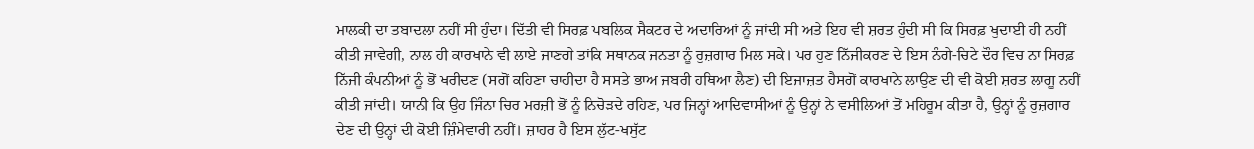ਮਾਲਕੀ ਦਾ ਤਬਾਦਲਾ ਨਹੀਂ ਸੀ ਹੁੰਦਾ। ਦਿੱਤੀ ਵੀ ਸਿਰਫ਼ ਪਬਲਿਕ ਸੈਕਟਰ ਦੇ ਅਦਾਰਿਆਂ ਨੂੰ ਜਾਂਦੀ ਸੀ ਅਤੇ ਇਹ ਵੀ ਸ਼ਰਤ ਹੁੰਦੀ ਸੀ ਕਿ ਸਿਰਫ਼ ਖੁਦਾਈ ਹੀ ਨਹੀਂ ਕੀਤੀ ਜਾਵੇਗੀ, ਨਾਲ ਹੀ ਕਾਰਖਾਨੇ ਵੀ ਲਾਏ ਜਾਣਗੇ ਤਾਂਕਿ ਸਥਾਨਕ ਜਨਤਾ ਨੂੰ ਰੁਜ਼ਗਾਰ ਮਿਲ ਸਕੇ। ਪਰ ਹੁਣ ਨਿੱਜੀਕਰਣ ਦੇ ਇਸ ਨੰਗੇ-ਚਿਟੇ ਦੌਰ ਵਿਚ ਨਾ ਸਿਰਫ਼ ਨਿੱਜੀ ਕੰਪਨੀਆਂ ਨੂੰ ਭੋਂ ਖਰੀਦਣ (ਸਗੋਂ ਕਹਿਣਾ ਚਾਹੀਦਾ ਹੈ ਸਸਤੇ ਭਾਅ ਜਬਰੀ ਹਥਿਆ ਲੈਣ) ਦੀ ਇਜਾਜ਼ਤ ਹੈਸਗੋਂ ਕਾਰਖਾਨੇ ਲਾਉਣ ਦੀ ਵੀ ਕੋਈ ਸ਼ਰਤ ਲਾਗੂ ਨਹੀਂ ਕੀਤੀ ਜਾਂਦੀ। ਯਾਨੀ ਕਿ ਉਹ ਜਿੰਨਾ ਚਿਰ ਮਰਜ਼ੀ ਭੋਂ ਨੂੰ ਨਿਚੋੜਦੇ ਰਹਿਣ, ਪਰ ਜਿਨ੍ਹਾਂ ਆਦਿਵਾਸੀਆਂ ਨੂੰ ਉਨ੍ਹਾਂ ਨੇ ਵਸੀਲਿਆਂ ਤੋਂ ਮਹਿਰੂਮ ਕੀਤਾ ਹੈ, ਉਨ੍ਹਾਂ ਨੂੰ ਰੁਜ਼ਗਾਰ ਦੇਣ ਦੀ ਉਨ੍ਹਾਂ ਦੀ ਕੋਈ ਜ਼ਿੰਮੇਵਾਰੀ ਨਹੀਂ। ਜ਼ਾਹਰ ਹੈ ਇਸ ਲੁੱਟ-ਖਸੁੱਟ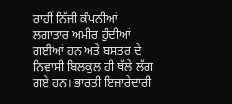ਰਾਹੀਂ ਨਿੱਜੀ ਕੰਪਨੀਆਂ ਲਗਾਤਾਰ ਅਮੀਰ ਹੁੰਦੀਆਂ ਗਈਆਂ ਹਨ ਅਤੇ ਬਸਤਰ ਦੇ ਨਿਵਾਸੀ ਬਿਲਕੁਲ ਹੀ ਥੱਲੇ ਲੱਗ ਗਏ ਹਨ। ਭਾਰਤੀ ਇਜਾਰੇਦਾਰੀ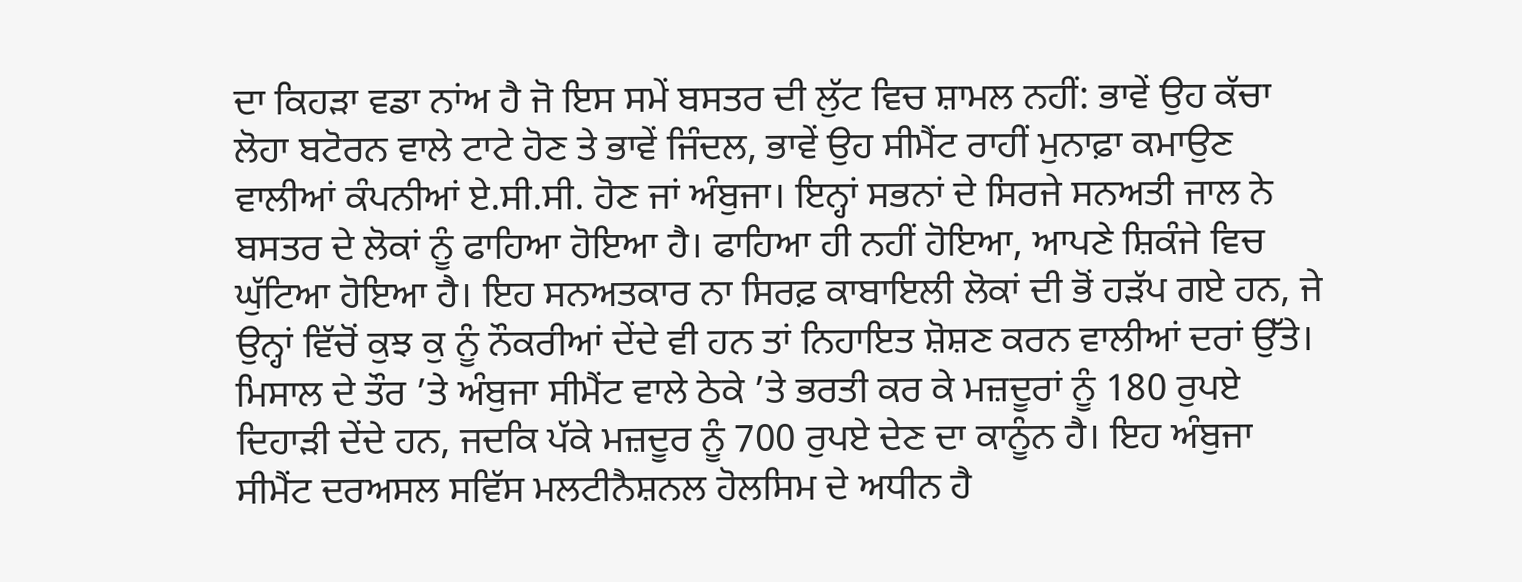ਦਾ ਕਿਹੜਾ ਵਡਾ ਨਾਂਅ ਹੈ ਜੋ ਇਸ ਸਮੇਂ ਬਸਤਰ ਦੀ ਲੁੱਟ ਵਿਚ ਸ਼ਾਮਲ ਨਹੀਂ: ਭਾਵੇਂ ਉਹ ਕੱਚਾ ਲੋਹਾ ਬਟੋਰਨ ਵਾਲੇ ਟਾਟੇ ਹੋਣ ਤੇ ਭਾਵੇਂ ਜਿੰਦਲ, ਭਾਵੇਂ ਉਹ ਸੀਮੈਂਟ ਰਾਹੀਂ ਮੁਨਾਫ਼ਾ ਕਮਾਉਣ ਵਾਲੀਆਂ ਕੰਪਨੀਆਂ ਏ.ਸੀ.ਸੀ. ਹੋਣ ਜਾਂ ਅੰਬੁਜਾ। ਇਨ੍ਹਾਂ ਸਭਨਾਂ ਦੇ ਸਿਰਜੇ ਸਨਅਤੀ ਜਾਲ ਨੇ ਬਸਤਰ ਦੇ ਲੋਕਾਂ ਨੂੰ ਫਾਹਿਆ ਹੋਇਆ ਹੈ। ਫਾਹਿਆ ਹੀ ਨਹੀਂ ਹੋਇਆ, ਆਪਣੇ ਸ਼ਿਕੰਜੇ ਵਿਚ ਘੁੱਟਿਆ ਹੋਇਆ ਹੈ। ਇਹ ਸਨਅਤਕਾਰ ਨਾ ਸਿਰਫ਼ ਕਾਬਾਇਲੀ ਲੋਕਾਂ ਦੀ ਭੋਂ ਹੜੱਪ ਗਏ ਹਨ, ਜੇ ਉਨ੍ਹਾਂ ਵਿੱਚੋਂ ਕੁਝ ਕੁ ਨੂੰ ਨੌਕਰੀਆਂ ਦੇਂਦੇ ਵੀ ਹਨ ਤਾਂ ਨਿਹਾਇਤ ਸ਼ੋਸ਼ਣ ਕਰਨ ਵਾਲੀਆਂ ਦਰਾਂ ਉੱਤੇ। ਮਿਸਾਲ ਦੇ ਤੌਰ ’ਤੇ ਅੰਬੁਜਾ ਸੀਮੈਂਟ ਵਾਲੇ ਠੇਕੇ ’ਤੇ ਭਰਤੀ ਕਰ ਕੇ ਮਜ਼ਦੂਰਾਂ ਨੂੰ 180 ਰੁਪਏ ਦਿਹਾੜੀ ਦੇਂਦੇ ਹਨ, ਜਦਕਿ ਪੱਕੇ ਮਜ਼ਦੂਰ ਨੂੰ 700 ਰੁਪਏ ਦੇਣ ਦਾ ਕਾਨੂੰਨ ਹੈ। ਇਹ ਅੰਬੁਜਾ ਸੀਮੈਂਟ ਦਰਅਸਲ ਸਵਿੱਸ ਮਲਟੀਨੈਸ਼ਨਲ ਹੋਲਸਿਮ ਦੇ ਅਧੀਨ ਹੈ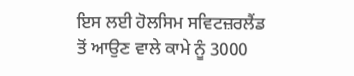ਇਸ ਲਈ ਹੋਲਸਿਮ ਸਵਿਟਜ਼ਰਲੈਂਡ ਤੋਂ ਆਉਣ ਵਾਲੇ ਕਾਮੇ ਨੂੰ 3000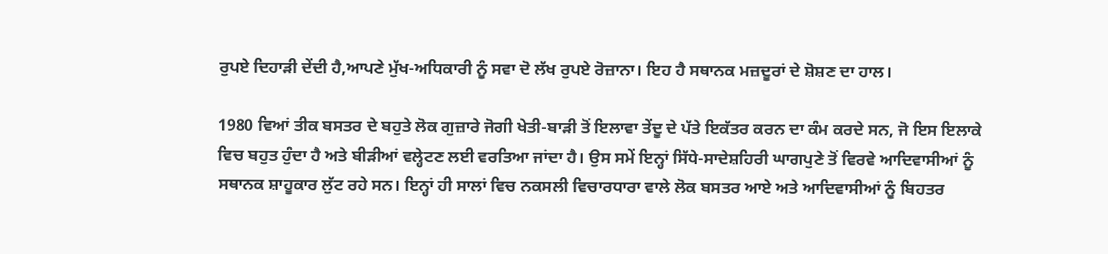ਰੁਪਏ ਦਿਹਾੜੀ ਦੇਂਦੀ ਹੈ,ਆਪਣੇ ਮੁੱਖ-ਅਧਿਕਾਰੀ ਨੂੰ ਸਵਾ ਦੋ ਲੱਖ ਰੁਪਏ ਰੋਜ਼ਾਨਾ। ਇਹ ਹੈ ਸਥਾਨਕ ਮਜ਼ਦੂਰਾਂ ਦੇ ਸ਼ੋਸ਼ਣ ਦਾ ਹਾਲ।

1980 ਵਿਆਂ ਤੀਕ ਬਸਤਰ ਦੇ ਬਹੁਤੇ ਲੋਕ ਗੁਜ਼ਾਰੇ ਜੋਗੀ ਖੇਤੀ-ਬਾੜੀ ਤੋਂ ਇਲਾਵਾ ਤੇਂਦੂ ਦੇ ਪੱਤੇ ਇਕੱਤਰ ਕਰਨ ਦਾ ਕੰਮ ਕਰਦੇ ਸਨ, ਜੋ ਇਸ ਇਲਾਕੇ ਵਿਚ ਬਹੁਤ ਹੁੰਦਾ ਹੈ ਅਤੇ ਬੀੜੀਆਂ ਵਲ੍ਹੇਟਣ ਲਈ ਵਰਤਿਆ ਜਾਂਦਾ ਹੈ। ਉਸ ਸਮੇਂ ਇਨ੍ਹਾਂ ਸਿੱਧੇ-ਸਾਦੇਸ਼ਹਿਰੀ ਘਾਗਪੁਣੇ ਤੋਂ ਵਿਰਵੇ ਆਦਿਵਾਸੀਆਂ ਨੂੰ ਸਥਾਨਕ ਸ਼ਾਹੂਕਾਰ ਲੁੱਟ ਰਹੇ ਸਨ। ਇਨ੍ਹਾਂ ਹੀ ਸਾਲਾਂ ਵਿਚ ਨਕਸਲੀ ਵਿਚਾਰਧਾਰਾ ਵਾਲੇ ਲੋਕ ਬਸਤਰ ਆਏ ਅਤੇ ਆਦਿਵਾਸੀਆਂ ਨੂੰ ਬਿਹਤਰ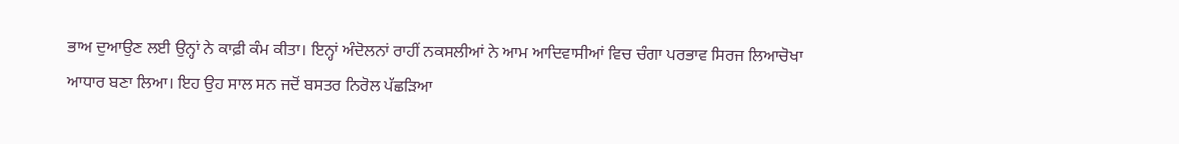ਭਾਅ ਦੁਆਉਣ ਲਈ ਉਨ੍ਹਾਂ ਨੇ ਕਾਫ਼ੀ ਕੰਮ ਕੀਤਾ। ਇਨ੍ਹਾਂ ਅੰਦੋਲਨਾਂ ਰਾਹੀਂ ਨਕਸਲੀਆਂ ਨੇ ਆਮ ਆਦਿਵਾਸੀਆਂ ਵਿਚ ਚੰਗਾ ਪਰਭਾਵ ਸਿਰਜ ਲਿਆਚੋਖਾ ਆਧਾਰ ਬਣਾ ਲਿਆ। ਇਹ ਉਹ ਸਾਲ ਸਨ ਜਦੋਂ ਬਸਤਰ ਨਿਰੋਲ ਪੱਛੜਿਆ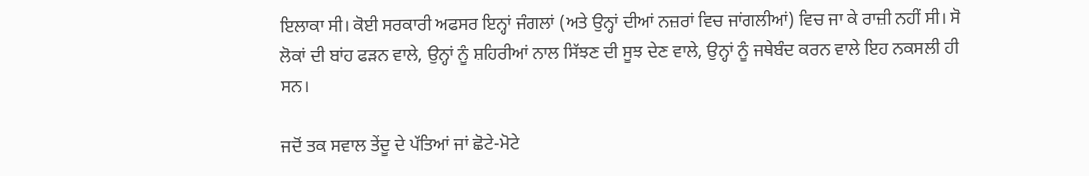ਇਲਾਕਾ ਸੀ। ਕੋਈ ਸਰਕਾਰੀ ਅਫਸਰ ਇਨ੍ਹਾਂ ਜੰਗਲਾਂ (ਅਤੇ ਉਨ੍ਹਾਂ ਦੀਆਂ ਨਜ਼ਰਾਂ ਵਿਚ ਜਾਂਗਲੀਆਂ) ਵਿਚ ਜਾ ਕੇ ਰਾਜ਼ੀ ਨਹੀਂ ਸੀ। ਸੋ ਲੋਕਾਂ ਦੀ ਬਾਂਹ ਫੜਨ ਵਾਲੇ, ਉਨ੍ਹਾਂ ਨੂੰ ਸ਼ਹਿਰੀਆਂ ਨਾਲ ਸਿੱਝਣ ਦੀ ਸੂਝ ਦੇਣ ਵਾਲੇ, ਉਨ੍ਹਾਂ ਨੂੰ ਜਥੇਬੰਦ ਕਰਨ ਵਾਲੇ ਇਹ ਨਕਸਲੀ ਹੀ ਸਨ।

ਜਦੋਂ ਤਕ ਸਵਾਲ ਤੇਂਦੂ ਦੇ ਪੱਤਿਆਂ ਜਾਂ ਛੋਟੇ-ਮੋਟੇ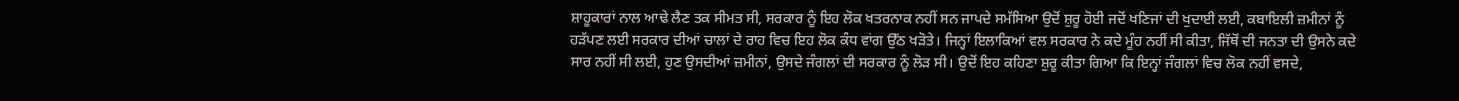ਸ਼ਾਹੂਕਾਰਾਂ ਨਾਲ ਆਢੇ ਲੈਣ ਤਕ ਸੀਮਤ ਸੀ, ਸਰਕਾਰ ਨੂੰ ਇਹ ਲੋਕ ਖਤਰਨਾਕ ਨਹੀਂ ਸਨ ਜਾਪਦੇ ਸਮੱਸਿਆ ਉਦੋਂ ਸ਼ੁਰੂ ਹੋਈ ਜਦੋਂ ਖਣਿਜਾਂ ਦੀ ਖੁਦਾਈ ਲਈ, ਕਬਾਇਲੀ ਜ਼ਮੀਨਾਂ ਨੂੰ ਹੜੱਪਣ ਲਈ ਸਰਕਾਰ ਦੀਆਂ ਚਾਲਾਂ ਦੇ ਰਾਹ ਵਿਚ ਇਹ ਲੋਕ ਕੰਧ ਵਾਂਗ ਉੱਠ ਖੜੋਤੇ। ਜਿਨ੍ਹਾਂ ਇਲਾਕਿਆਂ ਵਲ ਸਰਕਾਰ ਨੇ ਕਦੇ ਮੂੰਹ ਨਹੀਂ ਸੀ ਕੀਤਾ, ਜਿੱਥੋਂ ਦੀ ਜਨਤਾ ਦੀ ਉਸਨੇ ਕਦੇ ਸਾਰ ਨਹੀਂ ਸੀ ਲਈ, ਹੁਣ ਉਸਦੀਆਂ ਜ਼ਮੀਨਾਂ, ਉਸਦੇ ਜੰਗਲਾਂ ਦੀ ਸਰਕਾਰ ਨੂੰ ਲੋੜ ਸੀ। ਉਦੋਂ ਇਹ ਕਹਿਣਾ ਸ਼ੁਰੂ ਕੀਤਾ ਗਿਆ ਕਿ ਇਨ੍ਹਾਂ ਜੰਗਲਾਂ ਵਿਚ ਲੋਕ ਨਹੀਂ ਵਸਦੇ,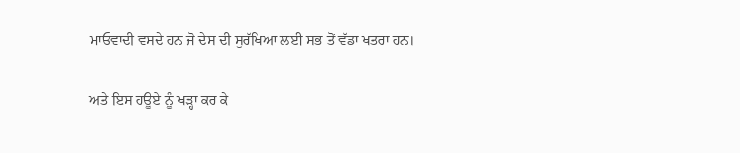ਮਾਓਵਾਦੀ ਵਸਦੇ ਹਨ ਜੋ ਦੇਸ ਦੀ ਸੁਰੱਖਿਆ ਲਈ ਸਭ ਤੋਂ ਵੱਡਾ ਖਤਰਾ ਹਨ।

ਅਤੇ ਇਸ ਹਊਏ ਨੂੰ ਖੜ੍ਹਾ ਕਰ ਕੇ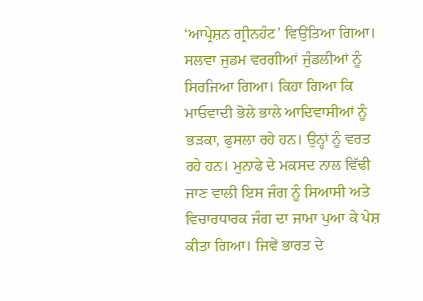‘ਆਪ੍ਰੇਸ਼ਨ ਗ੍ਰੀਨਹੰਟ’ ਵਿਉਂਤਿਆ ਗਿਆ। ਸਲਵਾ ਜੁਡਮ ਵਰਗੀਆਂ ਜੁੰਡਲੀਆਂ ਨੂੰ ਸਿਰਜਿਆ ਗਿਆ। ਕਿਹਾ ਗਿਆ ਕਿ ਮਾਓਵਾਦੀ ਭੋਲੇ ਭਾਲੇ ਆਦਿਵਾਸੀਆਂ ਨੂੰ ਭੜਕਾ, ਫੁਸਲਾ ਰਹੇ ਹਨ। ਉਨ੍ਹਾਂ ਨੂੰ ਵਰਤ ਰਹੇ ਹਨ। ਮੁਨਾਫੇ ਦੇ ਮਕਸਦ ਨਾਲ ਵਿੱਢੀ ਜਾਣ ਵਾਲੀ ਇਸ ਜੰਗ ਨੂੰ ਸਿਆਸੀ ਅਤੇ ਵਿਚਾਰਧਾਰਕ ਜੰਗ ਦਾ ਜਾਮਾ ਪੁਆ ਕੇ ਪੇਸ਼ ਕੀਤਾ ਗਿਆ। ਜਿਵੇਂ ਭਾਰਤ ਦੇ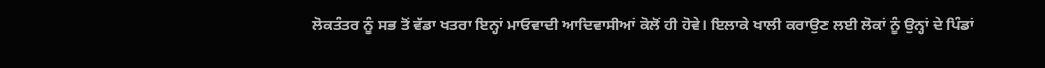ਲੋਕਤੰਤਰ ਨੂੰ ਸਭ ਤੋਂ ਵੱਡਾ ਖਤਰਾ ਇਨ੍ਹਾਂ ਮਾਓਵਾਦੀ ਆਦਿਵਾਸੀਆਂ ਕੋਲੋਂ ਹੀ ਹੋਵੇ। ਇਲਾਕੇ ਖਾਲੀ ਕਰਾਉਣ ਲਈ ਲੋਕਾਂ ਨੂੰ ਉਨ੍ਹਾਂ ਦੇ ਪਿੰਡਾਂ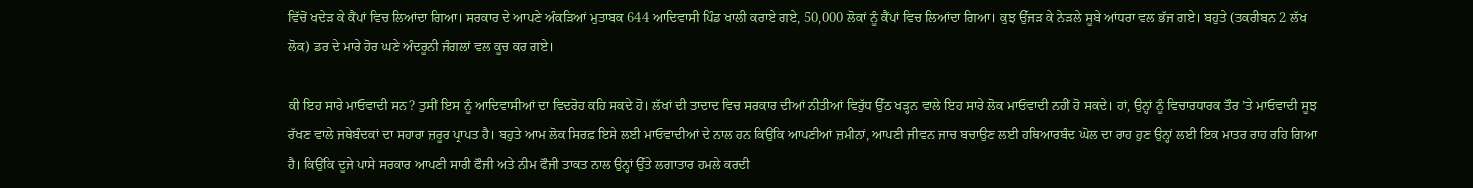ਵਿੱਚੋਂ ਖਦੇੜ ਕੇ ਕੈਂਪਾਂ ਵਿਚ ਲਿਆਂਦਾ ਗਿਆ। ਸਰਕਾਰ ਦੇ ਆਪਣੇ ਅੰਕੜਿਆਂ ਮੁਤਾਬਕ 644 ਆਦਿਵਾਸੀ ਪਿੰਡ ਖਾਲੀ ਕਰਾਏ ਗਏ, 50,000 ਲੋਕਾਂ ਨੂੰ ਕੈਂਪਾਂ ਵਿਚ ਲਿਆਂਦਾ ਗਿਆ। ਕੁਝ ਉੱਜੜ ਕੇ ਨੇੜਲੇ ਸੂਬੇ ਆਂਧਰਾ ਵਲ ਭੱਜ ਗਏ। ਬਹੁਤੇ (ਤਕਰੀਬਨ 2 ਲੱਖ ਲੋਕ) ਡਰ ਦੇ ਮਾਰੇ ਹੋਰ ਘਣੇ ਅੰਦਰੂਨੀ ਜੰਗਲਾਂ ਵਲ ਕੂਚ ਕਰ ਗਏ।

ਕੀ ਇਹ ਸਾਰੇ ਮਾਓਵਾਦੀ ਸਨ? ਤੁਸੀਂ ਇਸ ਨੂੰ ਆਦਿਵਾਸੀਆਂ ਦਾ ਵਿਦਰੋਹ ਕਹਿ ਸਕਦੇ ਹੋ। ਲੱਖਾਂ ਦੀ ਤਾਦਾਦ ਵਿਚ ਸਰਕਾਰ ਦੀਆਂ ਨੀਤੀਆਂ ਵਿਰੁੱਧ ਉੱਠ ਖੜ੍ਹਨ ਵਾਲੇ ਇਹ ਸਾਰੇ ਲੋਕ ਮਾਓਵਾਦੀ ਨਹੀਂ ਹੋ ਸਕਦੇ। ਹਾਂ, ਉਨ੍ਹਾਂ ਨੂੰ ਵਿਚਾਰਧਾਰਕ ਤੌਰ ’ਤੇ ਮਾਓਵਾਦੀ ਸੂਝ ਰੱਖਣ ਵਾਲੇ ਜਥੇਬੰਦਕਾਂ ਦਾ ਸਹਾਰਾ ਜ਼ਰੂਰ ਪ੍ਰਾਪਤ ਹੈ। ਬਹੁਤੇ ਆਮ ਲੋਕ ਸਿਰਫ਼ ਇਸੇ ਲਈ ਮਾਓਵਾਦੀਆਂ ਦੇ ਨਾਲ ਹਨ ਕਿਉਂਕਿ ਆਪਣੀਆਂ ਜ਼ਮੀਨਾਂ, ਆਪਣੀ ਜੀਵਨ ਜਾਚ ਬਚਾਉਣ ਲਈ ਹਥਿਆਰਬੰਦ ਘੋਲ ਦਾ ਰਾਹ ਹੁਣ ਉਨ੍ਹਾਂ ਲਈ ਇਕ ਮਾਤਰ ਰਾਹ ਰਹਿ ਗਿਆ ਹੈ। ਕਿਉਂਕਿ ਦੂਜੇ ਪਾਸੇ ਸਰਕਾਰ ਆਪਣੀ ਸਾਰੀ ਫੌਜੀ ਅਤੇ ਨੀਮ ਫੌਜੀ ਤਾਕਤ ਨਾਲ ਉਨ੍ਹਾਂ ਉੱਤੇ ਲਗਾਤਾਰ ਹਮਲੇ ਕਰਦੀ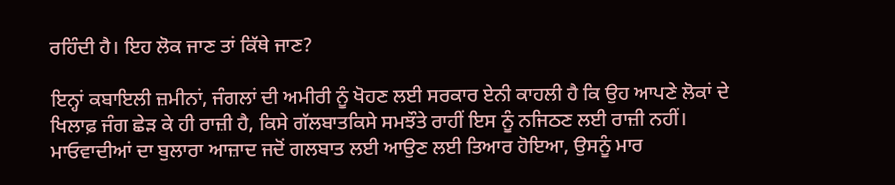ਰਹਿੰਦੀ ਹੈ। ਇਹ ਲੋਕ ਜਾਣ ਤਾਂ ਕਿੱਥੇ ਜਾਣ?

ਇਨ੍ਹਾਂ ਕਬਾਇਲੀ ਜ਼ਮੀਨਾਂ, ਜੰਗਲਾਂ ਦੀ ਅਮੀਰੀ ਨੂੰ ਖੋਹਣ ਲਈ ਸਰਕਾਰ ਏਨੀ ਕਾਹਲੀ ਹੈ ਕਿ ਉਹ ਆਪਣੇ ਲੋਕਾਂ ਦੇ ਖਿਲਾਫ਼ ਜੰਗ ਛੇੜ ਕੇ ਹੀ ਰਾਜ਼ੀ ਹੈ, ਕਿਸੇ ਗੱਲਬਾਤਕਿਸੇ ਸਮਝੌਤੇ ਰਾਹੀਂ ਇਸ ਨੂੰ ਨਜਿਠਣ ਲਈ ਰਾਜ਼ੀ ਨਹੀਂ। ਮਾਓਵਾਦੀਆਂ ਦਾ ਬੁਲਾਰਾ ਆਜ਼ਾਦ ਜਦੋਂ ਗਲਬਾਤ ਲਈ ਆਉਣ ਲਈ ਤਿਆਰ ਹੋਇਆ, ਉਸਨੂੰ ਮਾਰ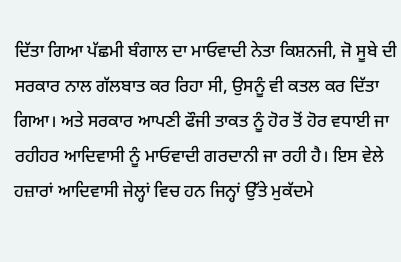ਦਿੱਤਾ ਗਿਆ ਪੱਛਮੀ ਬੰਗਾਲ ਦਾ ਮਾਓਵਾਦੀ ਨੇਤਾ ਕਿਸ਼ਨਜੀ, ਜੋ ਸੂਬੇ ਦੀ ਸਰਕਾਰ ਨਾਲ ਗੱਲਬਾਤ ਕਰ ਰਿਹਾ ਸੀ, ਉਸਨੂੰ ਵੀ ਕਤਲ ਕਰ ਦਿੱਤਾ ਗਿਆ। ਅਤੇ ਸਰਕਾਰ ਆਪਣੀ ਫੌਜੀ ਤਾਕਤ ਨੂੰ ਹੋਰ ਤੋਂ ਹੋਰ ਵਧਾਈ ਜਾ ਰਹੀਹਰ ਆਦਿਵਾਸੀ ਨੂੰ ਮਾਓਵਾਦੀ ਗਰਦਾਨੀ ਜਾ ਰਹੀ ਹੈ। ਇਸ ਵੇਲੇ ਹਜ਼ਾਰਾਂ ਆਦਿਵਾਸੀ ਜੇਲ੍ਹਾਂ ਵਿਚ ਹਨ ਜਿਨ੍ਹਾਂ ਉੱਤੇ ਮੁਕੱਦਮੇ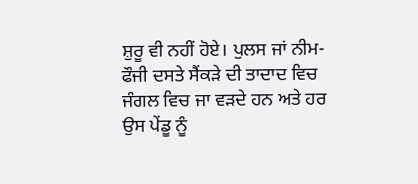ਸ਼ੁਰੂ ਵੀ ਨਹੀਂ ਹੋਏ। ਪੁਲਸ ਜਾਂ ਨੀਮ-ਫੌਜੀ ਦਸਤੇ ਸੈਂਕੜੇ ਦੀ ਤਾਦਾਦ ਵਿਚ ਜੰਗਲ ਵਿਚ ਜਾ ਵੜਦੇ ਹਨ ਅਤੇ ਹਰ ਉਸ ਪੇਂਡੂ ਨੂੰ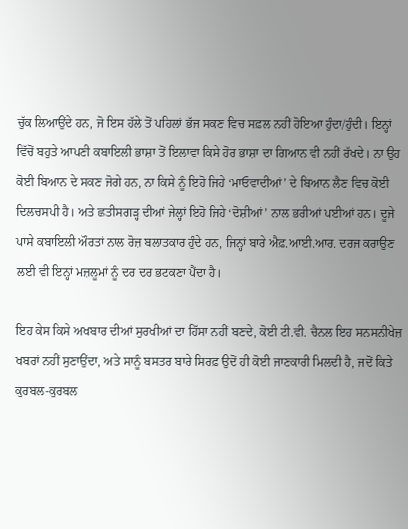ਚੁੱਕ ਲਿਆਉਂਦੇ ਹਨ, ਜੋ ਇਸ ਹੱਲੇ ਤੋਂ ਪਹਿਲਾਂ ਭੱਜ ਸਕਣ ਵਿਚ ਸਫ਼ਲ ਨਹੀਂ ਹੋਇਆ ਹੁੰਦਾ/ਹੁੰਦੀ। ਇਨ੍ਹਾਂ ਵਿੱਚੋਂ ਬਹੁਤੇ ਆਪਣੀ ਕਬਾਇਲੀ ਭਾਸ਼ਾ ਤੋਂ ਇਲਾਵਾ ਕਿਸੇ ਹੋਰ ਭਾਸ਼ਾ ਦਾ ਗਿਆਨ ਵੀ ਨਹੀਂ ਰੱਖਦੇ। ਨਾ ਉਹ ਕੋਈ ਬਿਆਨ ਦੇ ਸਕਣ ਜੋਗੇ ਹਨ, ਨਾ ਕਿਸੇ ਨੂੰ ਇਹੋ ਜਿਹੇ ‘ਮਾਓਵਾਦੀਆਂ’ ਦੇ ਬਿਆਨ ਲੈਣ ਵਿਚ ਕੋਈ ਦਿਲਚਸਪੀ ਹੈ। ਅਤੇ ਛਤੀਸਗੜ੍ਹ ਦੀਆਂ ਜੇਲ੍ਹਾਂ ਇਹੋ ਜਿਹੇ ‘ਦੋਸ਼ੀਆਂ’ ਨਾਲ ਭਰੀਆਂ ਪਈਆਂ ਹਨ। ਦੂਜੇ ਪਾਸੇ ਕਬਾਇਲੀ ਔਰਤਾਂ ਨਾਲ ਰੋਜ਼ ਬਲਾਤਕਾਰ ਹੁੰਦੇ ਹਨ, ਜਿਨ੍ਹਾਂ ਬਾਰੇ ਐਫ਼.ਆਈ.ਆਰ. ਦਰਜ ਕਰਾਉਣ ਲਈ ਵੀ ਇਨ੍ਹਾਂ ਮਜ਼ਲੂਮਾਂ ਨੂੰ ਦਰ ਦਰ ਭਟਕਣਾ ਪੈਂਦਾ ਹੈ।

ਇਹ ਕੇਸ ਕਿਸੇ ਅਖਬਾਰ ਦੀਆਂ ਸੁਰਖੀਆਂ ਦਾ ਹਿੱਸਾ ਨਹੀਂ ਬਣਦੇ, ਕੋਈ ਟੀ.ਵੀ. ਚੈਨਲ ਇਹ ਸਨਸਨੀਖੇਜ਼ ਖਬਰਾਂ ਨਹੀਂ ਸੁਣਾਉਂਦਾ, ਅਤੇ ਸਾਨੂੰ ਬਸਤਰ ਬਾਰੇ ਸਿਰਫ਼ ਉਦੋਂ ਹੀ ਕੋਈ ਜਾਣਕਾਰੀ ਮਿਲਦੀ ਹੈ, ਜਦੋਂ ਕਿਤੇ ਕੁਰਬਲ-ਕੁਰਬਲ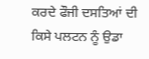ਕਰਦੇ ਫੌਜੀ ਦਸਤਿਆਂ ਦੀ ਕਿਸੇ ਪਲਟਨ ਨੂੰ ਉਡਾ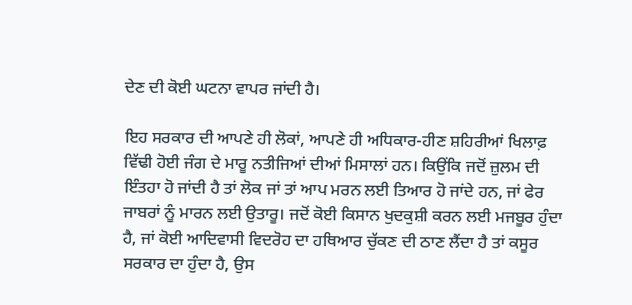ਦੇਣ ਦੀ ਕੋਈ ਘਟਨਾ ਵਾਪਰ ਜਾਂਦੀ ਹੈ।

ਇਹ ਸਰਕਾਰ ਦੀ ਆਪਣੇ ਹੀ ਲੋਕਾਂ, ਆਪਣੇ ਹੀ ਅਧਿਕਾਰ-ਹੀਣ ਸ਼ਹਿਰੀਆਂ ਖਿਲਾਫ਼ ਵਿੱਢੀ ਹੋਈ ਜੰਗ ਦੇ ਮਾਰੂ ਨਤੀਜਿਆਂ ਦੀਆਂ ਮਿਸਾਲਾਂ ਹਨ। ਕਿਉਂਕਿ ਜਦੋਂ ਜ਼ੁਲਮ ਦੀ ਇੰਤਹਾ ਹੋ ਜਾਂਦੀ ਹੈ ਤਾਂ ਲੋਕ ਜਾਂ ਤਾਂ ਆਪ ਮਰਨ ਲਈ ਤਿਆਰ ਹੋ ਜਾਂਦੇ ਹਨ, ਜਾਂ ਫੇਰ ਜਾਬਰਾਂ ਨੂੰ ਮਾਰਨ ਲਈ ਉਤਾਰੂ। ਜਦੋਂ ਕੋਈ ਕਿਸਾਨ ਖੁਦਕੁਸ਼ੀ ਕਰਨ ਲਈ ਮਜਬੂਰ ਹੁੰਦਾ ਹੈ, ਜਾਂ ਕੋਈ ਆਦਿਵਾਸੀ ਵਿਦਰੋਹ ਦਾ ਹਥਿਆਰ ਚੁੱਕਣ ਦੀ ਠਾਣ ਲੈਂਦਾ ਹੈ ਤਾਂ ਕਸੂਰ ਸਰਕਾਰ ਦਾ ਹੁੰਦਾ ਹੈ, ਉਸ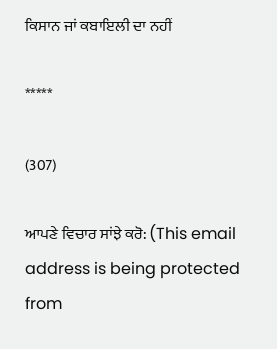ਕਿਸਾਨ ਜਾਂ ਕਬਾਇਲੀ ਦਾ ਨਹੀਂ

*****

(307)

ਆਪਣੇ ਵਿਚਾਰ ਸਾਂਝੇ ਕਰੋ: (This email address is being protected from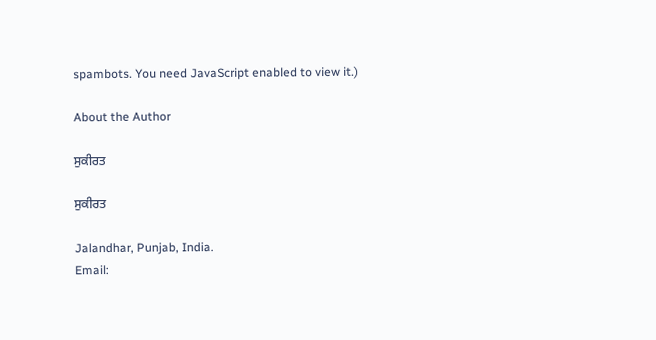spambots. You need JavaScript enabled to view it.)

About the Author

ਸੁਕੀਰਤ

ਸੁਕੀਰਤ

Jalandhar, Punjab, India.
Email: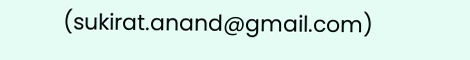(sukirat.anand@gmail.com)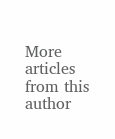More articles from this author